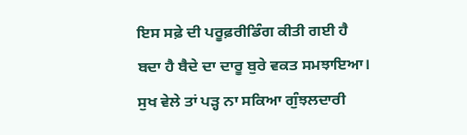ਇਸ ਸਫ਼ੇ ਦੀ ਪਰੂਫ਼ਰੀਡਿੰਗ ਕੀਤੀ ਗਈ ਹੈ
ਬਦਾ ਹੈ ਬੈਦੇ ਦਾ ਦਾਰੂ ਬੁਰੇ ਵਕਤ ਸਮਝਾਇਆ।
ਸੁਖ ਵੇਲੇ ਤਾਂ ਪੜ੍ਹ ਨਾ ਸਕਿਆ ਗੁੰਝਲਦਾਰੀ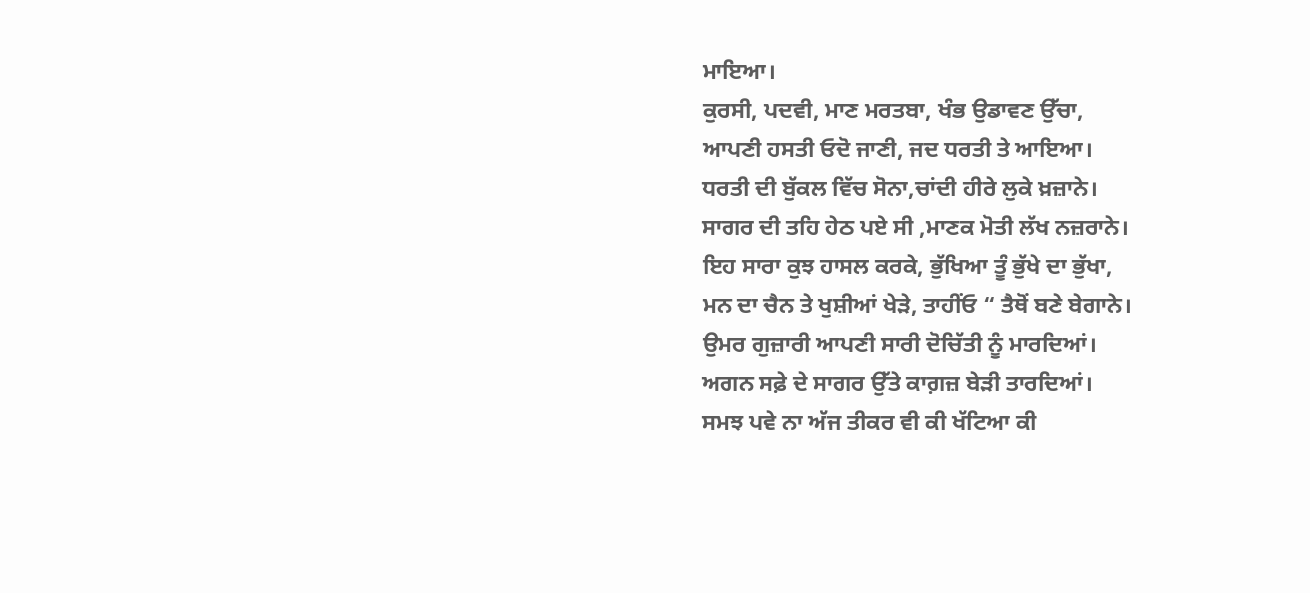ਮਾਇਆ।
ਕੁਰਸੀ, ਪਦਵੀ, ਮਾਣ ਮਰਤਬਾ, ਖੰਭ ਉਡਾਵਣ ਉੱਚਾ,
ਆਪਣੀ ਹਸਤੀ ਓਦੋ ਜਾਣੀ, ਜਦ ਧਰਤੀ ਤੇ ਆਇਆ।
ਧਰਤੀ ਦੀ ਬੁੱਕਲ ਵਿੱਚ ਸੋਨਾ,ਚਾਂਦੀ ਹੀਰੇ ਲੁਕੇ ਖ਼ਜ਼ਾਨੇ।
ਸਾਗਰ ਦੀ ਤਹਿ ਹੇਠ ਪਏ ਸੀ ,ਮਾਣਕ ਮੋਤੀ ਲੱਖ ਨਜ਼ਰਾਨੇ।
ਇਹ ਸਾਰਾ ਕੁਝ ਹਾਸਲ ਕਰਕੇ, ਭੁੱਖਿਆ ਤੂੰ ਭੁੱਖੇ ਦਾ ਭੁੱਖਾ,
ਮਨ ਦਾ ਚੈਨ ਤੇ ਖੁਸ਼ੀਆਂ ਖੇੜੇ, ਤਾਹੀਂਓ “ ਤੈਥੋਂ ਬਣੇ ਬੇਗਾਨੇ।
ਉਮਰ ਗੁਜ਼ਾਰੀ ਆਪਣੀ ਸਾਰੀ ਦੋਚਿੱਤੀ ਨੂੰ ਮਾਰਦਿਆਂ।
ਅਗਨ ਸਫ਼ੇ ਦੇ ਸਾਗਰ ਉੱਤੇ ਕਾਗ਼ਜ਼ ਬੇੜੀ ਤਾਰਦਿਆਂ।
ਸਮਝ ਪਵੇ ਨਾ ਅੱਜ ਤੀਕਰ ਵੀ ਕੀ ਖੱਟਿਆ ਕੀ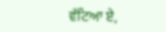ਵੱਟਿਆ ਏ,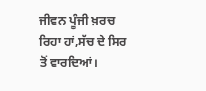ਜੀਵਨ ਪੂੰਜੀ ਖ਼ਰਚ ਰਿਹਾ ਹਾਂ,ਸੱਚ ਦੇ ਸਿਰ ਤੋਂ ਵਾਰਦਿਆਂ।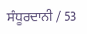ਸੰਧੂਰਦਾਨੀ / 53